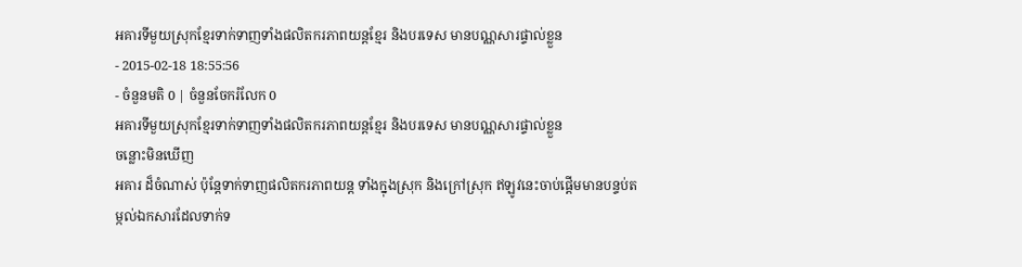អគារទីមួយស្រុកខ្មែរទាក់ទាញទាំងផលិតករភាពយន្តខ្មែរ និងបរទេស មានបណ្ណសារផ្ទាល់ខ្លួន
- 2015-02-18 18:55:56
- ចំនួនមតិ 0 | ចំនួនចែករំលែក 0
អគារទីមួយស្រុកខ្មែរទាក់ទាញទាំងផលិតករភាពយន្តខ្មែរ និងបរទេស មានបណ្ណសារផ្ទាល់ខ្លួន
ចន្លោះមិនឃើញ
អគារ ដ៏ចំណាស់ ប៉ុន្តែទាក់ទាញផលិតករភាពយន្ត ទាំងក្នុងស្រុក និងក្រៅស្រុក ឥឡូវនេះចាប់ផ្ដើមមានបន្ទប់តម្កល់ឯកសារដែលទាក់ទ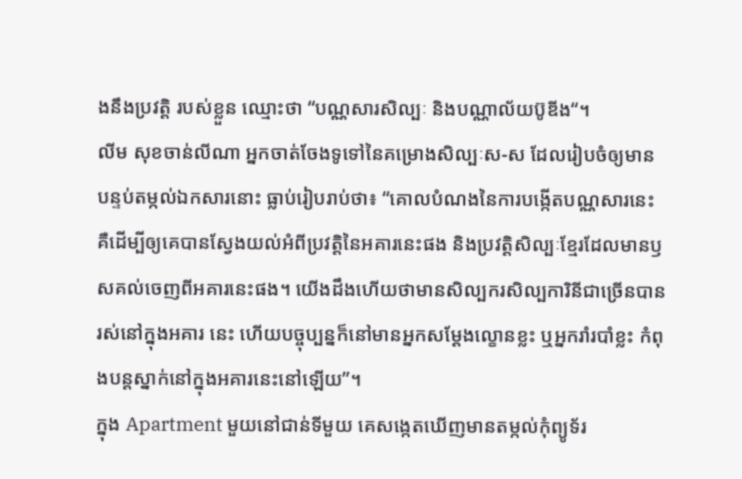ងនឹងប្រវត្តិ របស់ខ្លួន ឈ្មោះថា “បណ្ណសារសិល្បៈ និងបណ្ណាល័យប៊ូឌីង“។
លីម សុខចាន់លីណា អ្នកចាត់ចែងទូទៅនៃគម្រោងសិល្បៈស-ស ដែលរៀបចំឲ្យមាន បន្ទប់តម្កល់ឯកសារនោះ ធ្លាប់រៀបរាប់ថា៖ “គោលបំណងនៃការបង្កើតបណ្ណសារនេះ គឺដើម្បីឲ្យគេបានស្វែងយល់អំពីប្រវត្តិនៃអគារនេះផង និងប្រវត្តិសិល្បៈខ្មែរដែលមានឫសគល់ចេញពីអគារនេះផង។ យើងដឹងហើយថាមានសិល្បករសិល្បការិនីជាច្រើនបានរស់នៅក្នុងអគារ នេះ ហើយបច្ចុប្បន្នក៏នៅមានអ្នកសម្ដែងល្ខោនខ្លះ ឬអ្នករាំរបាំខ្លះ កំពុងបន្តស្នាក់នៅក្នុងអគារនេះនៅឡើយ”។
ក្នុង Apartment មួយនៅជាន់ទីមួយ គេសង្កេតឃើញមានតម្កល់កុំព្យូទ័រ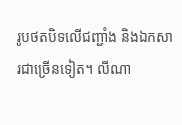រូបថតបិទលើជញ្ជាំង និងឯកសារជាច្រើនទៀត។ លីណា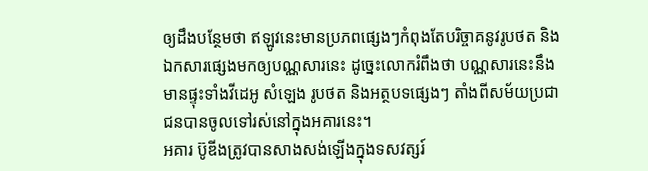ឲ្យដឹងបន្ថែមថា ឥឡូវនេះមានប្រភពផ្សេងៗកំពុងតែបរិច្ចាគនូវរូបថត និងឯកសារផ្សេងមកឲ្យបណ្ណសារនេះ ដូច្នេះលោករំពឹងថា បណ្ណសារនេះនឹងមានផ្ទុះទាំងវីដេអូ សំឡេង រូបថត និងអត្ថបទផ្សេងៗ តាំងពីសម័យប្រជាជនបានចូលទៅរស់នៅក្នុងអគារនេះ។
អគារ ប៊ូឌីងត្រូវបានសាងសង់ឡើងក្នុងទសវត្សរ៍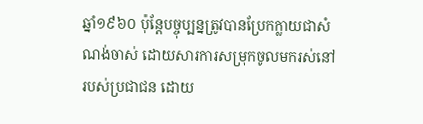ឆ្នាំ១៩៦០ ប៉ុន្តែបច្ចុប្បន្នត្រូវបានប្រែកក្លាយជាសំណង់ចាស់ ដោយសារការសម្រុកចូលមករស់នៅរបស់ប្រជាជន ដោយ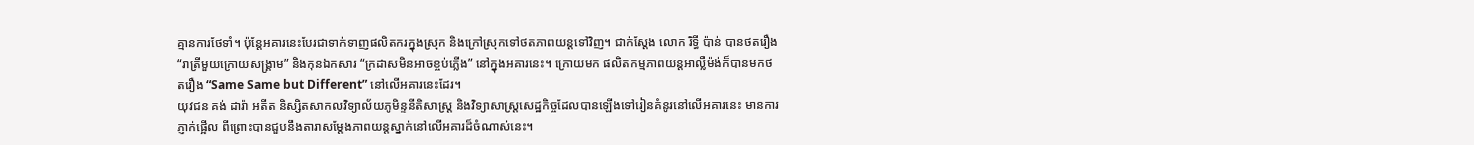គ្មានការថែទាំ។ ប៉ុន្តែអគារនេះបែរជាទាក់ទាញផលិតករក្នុងស្រុក និងក្រៅស្រុកទៅថតភាពយន្តទៅវិញ។ ជាក់ស្ដែង លោក រិទ្ធី ប៉ាន់ បានថតរឿង “រាត្រីមួយក្រោយសង្គ្រាម” និងកុនឯកសារ “ក្រដាសមិនអាចខ្ចប់ភ្លើង” នៅក្នុងអគារនេះ។ ក្រោយមក ផលិតកម្មភាពយន្តអាល្លឺម៉ង់ក៏បានមកថតរឿង “Same Same but Different” នៅលើអគារនេះដែរ។
យុវជន គង់ ដារ៉ា អតីត និស្សិតសាកលវិទ្យាល័យភូមិន្ទនីតិសាស្ត្រ និងវិទ្យាសាស្ត្រសេដ្ឋកិច្ចដែលបានឡើងទៅរៀនគំនូរនៅលើអគារនេះ មានការភ្ញាក់ផ្អើល ពីព្រោះបានជួបនឹងតារាសម្ដែងភាពយន្តស្នាក់នៅលើអគារដ៏ចំណាស់នេះ។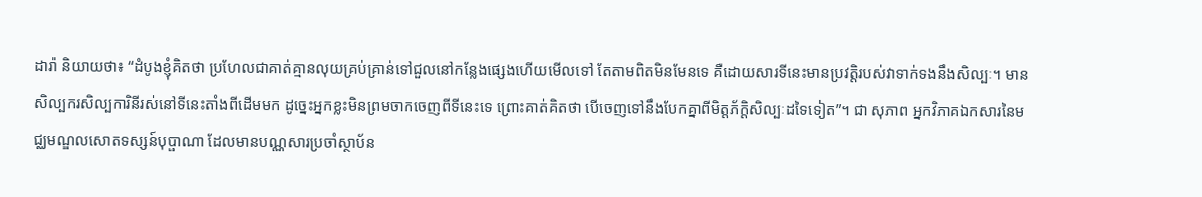ដារ៉ា និយាយថា៖ “ដំបូងខ្ញុំគិតថា ប្រហែលជាគាត់គ្មានលុយគ្រប់គ្រាន់ទៅជួលនៅកន្លែងផ្សេងហើយមើលទៅ តែតាមពិតមិនមែនទេ គឺដោយសារទីនេះមានប្រវត្តិរបស់វាទាក់ទងនឹងសិល្បៈ។ មានសិល្បករសិល្បការិនីរស់នៅទីនេះតាំងពីដើមមក ដូច្នេះអ្នកខ្លះមិនព្រមចាកចេញពីទីនេះទេ ព្រោះគាត់គិតថា បើចេញទៅនឹងបែកគ្នាពីមិត្តភ័ក្ដិសិល្បៈដទៃទៀត”។ ជា សុភាព អ្នកវិភាគឯកសារនៃមជ្ឈមណ្ឌលសោតទស្សន៍បុប្ផាណា ដែលមានបណ្ណសារប្រចាំស្ថាប័ន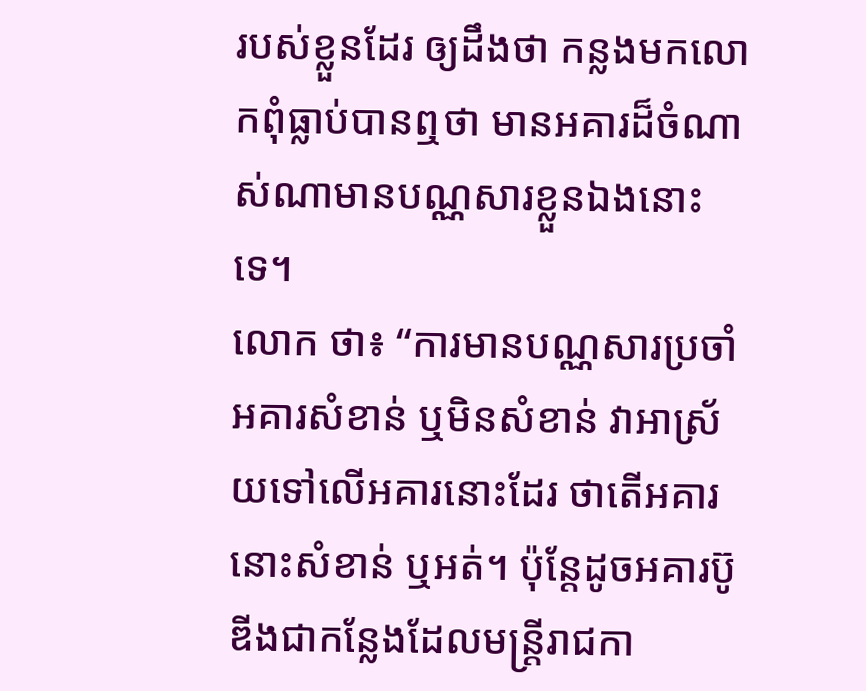របស់ខ្លួនដែរ ឲ្យដឹងថា កន្លងមកលោកពុំធ្លាប់បានឮថា មានអគារដ៏ចំណាស់ណាមានបណ្ណសារខ្លួនឯងនោះទេ។
លោក ថា៖ “ការមានបណ្ណសារប្រចាំអគារសំខាន់ ឬមិនសំខាន់ វាអាស្រ័យទៅលើអគារនោះដែរ ថាតើអគារនោះសំខាន់ ឬអត់។ ប៉ុន្តែដូចអគារប៊ូឌីងជាកន្លែងដែលមន្ត្រីរាជកា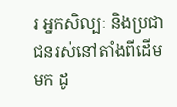រ អ្នកសិល្បៈ និងប្រជាជនរស់នៅតាំងពីដើមមក ដូ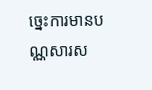ច្នេះការមានបណ្ណសារស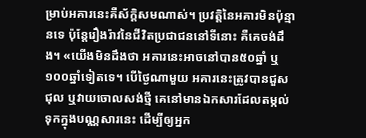ម្រាប់អគារនេះគឺស័ក្ដិសមណាស់។ ប្រវត្តិនៃអគារមិនប៉ុន្មានទេ ប៉ុន្តែរឿងរ៉ាវនៃជីវិតប្រជាជននៅទីនោះ គឺគេចង់ដឹង។ «យើងមិនដឹងថា អគារនេះអាចនៅបាន៥០ឆ្នាំ ឬ១០០ឆ្នាំទៀតទេ។ បើថ្ងៃណាមួយ អគារនេះត្រូវបានជួសជុល ឬវាយចោលសង់ថ្មី គេនៅមានឯកសារដែលតម្កល់ទុកក្នុងបណ្ណសារនេះ ដើម្បីឲ្យអ្នក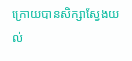ក្រោយបានសិក្សាស្វែងយល់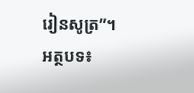រៀនសូត្រ”។
អត្ថបទ៖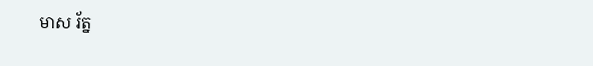មាស រ័ត្ន